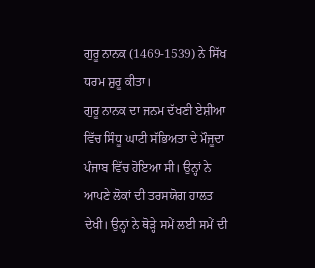ਗੁਰੂ ਨਾਨਕ (1469-1539) ਨੇ ਸਿੱਖ ਧਰਮ ਸ਼ੁਰੂ ਕੀਤਾ।
ਗੁਰੂ ਨਾਨਕ ਦਾ ਜਨਮ ਦੱਖਣੀ ਏਸ਼ੀਆ ਵਿੱਚ ਸਿੰਧੂ ਘਾਟੀ ਸੱਭਿਅਤਾ ਦੇ ਮੌਜੂਦਾ ਪੰਜਾਬ ਵਿੱਚ ਹੋਇਆ ਸੀ। ਉਨ੍ਹਾਂ ਨੇ ਆਪਣੇ ਲੋਕਾਂ ਦੀ ਤਰਸਯੋਗ ਹਾਲਤ ਦੇਖੀ। ਉਨ੍ਹਾਂ ਨੇ ਥੋੜ੍ਹੇ ਸਮੇਂ ਲਈ ਸਮੇਂ ਦੀ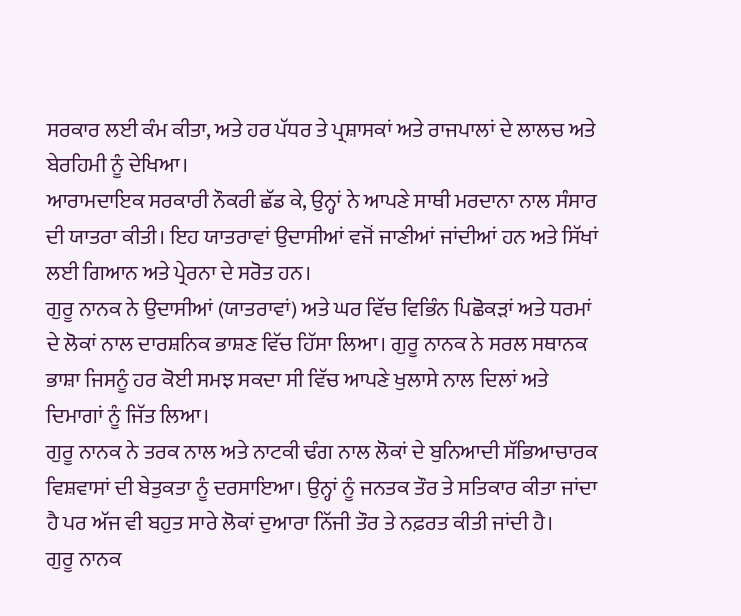ਸਰਕਾਰ ਲਈ ਕੰਮ ਕੀਤਾ, ਅਤੇ ਹਰ ਪੱਧਰ ਤੇ ਪ੍ਰਸ਼ਾਸਕਾਂ ਅਤੇ ਰਾਜਪਾਲਾਂ ਦੇ ਲਾਲਚ ਅਤੇ ਬੇਰਹਿਮੀ ਨੂੰ ਦੇਖਿਆ।
ਆਰਾਮਦਾਇਕ ਸਰਕਾਰੀ ਨੌਕਰੀ ਛੱਡ ਕੇ, ਉਨ੍ਹਾਂ ਨੇ ਆਪਣੇ ਸਾਥੀ ਮਰਦਾਨਾ ਨਾਲ ਸੰਸਾਰ ਦੀ ਯਾਤਰਾ ਕੀਤੀ। ਇਹ ਯਾਤਰਾਵਾਂ ਉਦਾਸੀਆਂ ਵਜੋਂ ਜਾਣੀਆਂ ਜਾਂਦੀਆਂ ਹਨ ਅਤੇ ਸਿੱਖਾਂ ਲਈ ਗਿਆਨ ਅਤੇ ਪ੍ਰੇਰਨਾ ਦੇ ਸਰੋਤ ਹਨ।
ਗੁਰੂ ਨਾਨਕ ਨੇ ਉਦਾਸੀਆਂ (ਯਾਤਰਾਵਾਂ) ਅਤੇ ਘਰ ਵਿੱਚ ਵਿਭਿੰਨ ਪਿਛੋਕੜਾਂ ਅਤੇ ਧਰਮਾਂ ਦੇ ਲੋਕਾਂ ਨਾਲ ਦਾਰਸ਼ਨਿਕ ਭਾਸ਼ਣ ਵਿੱਚ ਹਿੱਸਾ ਲਿਆ। ਗੁਰੂ ਨਾਨਕ ਨੇ ਸਰਲ ਸਥਾਨਕ ਭਾਸ਼ਾ ਜਿਸਨੂੰ ਹਰ ਕੋਈ ਸਮਝ ਸਕਦਾ ਸੀ ਵਿੱਚ ਆਪਣੇ ਖੁਲਾਸੇ ਨਾਲ ਦਿਲਾਂ ਅਤੇ ਦਿਮਾਗਾਂ ਨੂੰ ਜਿੱਤ ਲਿਆ।
ਗੁਰੂ ਨਾਨਕ ਨੇ ਤਰਕ ਨਾਲ ਅਤੇ ਨਾਟਕੀ ਢੰਗ ਨਾਲ ਲੋਕਾਂ ਦੇ ਬੁਨਿਆਦੀ ਸੱਭਿਆਚਾਰਕ ਵਿਸ਼ਵਾਸਾਂ ਦੀ ਬੇਤੁਕਤਾ ਨੂੰ ਦਰਸਾਇਆ। ਉਨ੍ਹਾਂ ਨੂੰ ਜਨਤਕ ਤੌਰ ਤੇ ਸਤਿਕਾਰ ਕੀਤਾ ਜਾਂਦਾ ਹੈ ਪਰ ਅੱਜ ਵੀ ਬਹੁਤ ਸਾਰੇ ਲੋਕਾਂ ਦੁਆਰਾ ਨਿੱਜੀ ਤੌਰ ਤੇ ਨਫ਼ਰਤ ਕੀਤੀ ਜਾਂਦੀ ਹੈ।
ਗੁਰੂ ਨਾਨਕ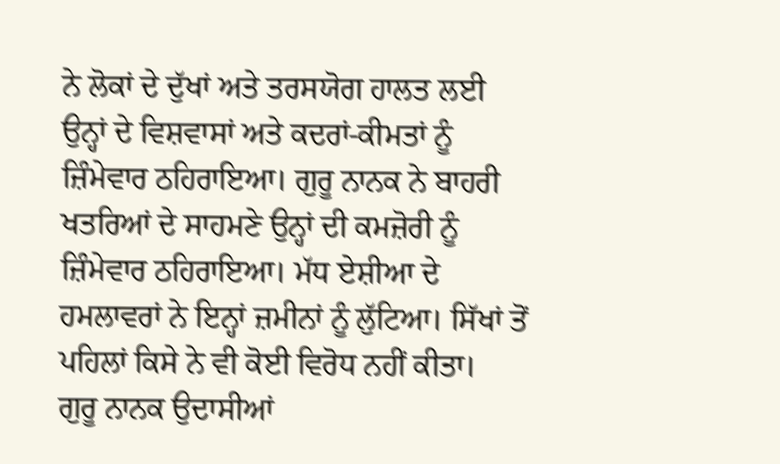ਨੇ ਲੋਕਾਂ ਦੇ ਦੁੱਖਾਂ ਅਤੇ ਤਰਸਯੋਗ ਹਾਲਤ ਲਈ ਉਨ੍ਹਾਂ ਦੇ ਵਿਸ਼ਵਾਸਾਂ ਅਤੇ ਕਦਰਾਂ-ਕੀਮਤਾਂ ਨੂੰ ਜ਼ਿੰਮੇਵਾਰ ਠਹਿਰਾਇਆ। ਗੁਰੂ ਨਾਨਕ ਨੇ ਬਾਹਰੀ ਖਤਰਿਆਂ ਦੇ ਸਾਹਮਣੇ ਉਨ੍ਹਾਂ ਦੀ ਕਮਜ਼ੋਰੀ ਨੂੰ ਜ਼ਿੰਮੇਵਾਰ ਠਹਿਰਾਇਆ। ਮੱਧ ਏਸ਼ੀਆ ਦੇ ਹਮਲਾਵਰਾਂ ਨੇ ਇਨ੍ਹਾਂ ਜ਼ਮੀਨਾਂ ਨੂੰ ਲੁੱਟਿਆ। ਸਿੱਖਾਂ ਤੋਂ ਪਹਿਲਾਂ ਕਿਸੇ ਨੇ ਵੀ ਕੋਈ ਵਿਰੋਧ ਨਹੀਂ ਕੀਤਾ।
ਗੁਰੂ ਨਾਨਕ ਉਦਾਸੀਆਂ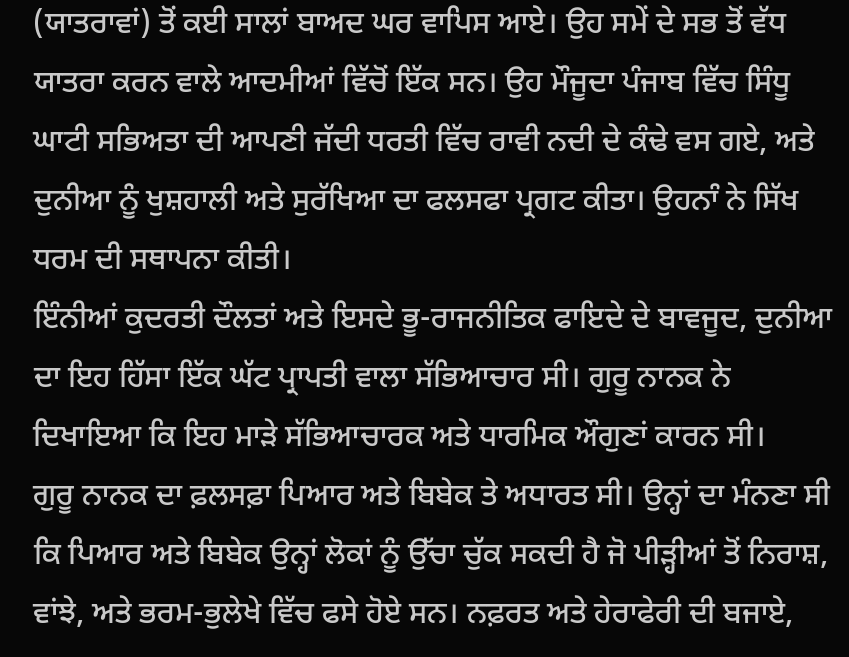(ਯਾਤਰਾਵਾਂ) ਤੋਂ ਕਈ ਸਾਲਾਂ ਬਾਅਦ ਘਰ ਵਾਪਿਸ ਆਏ। ਉਹ ਸਮੇਂ ਦੇ ਸਭ ਤੋਂ ਵੱਧ ਯਾਤਰਾ ਕਰਨ ਵਾਲੇ ਆਦਮੀਆਂ ਵਿੱਚੋਂ ਇੱਕ ਸਨ। ਉਹ ਮੌਜੂਦਾ ਪੰਜਾਬ ਵਿੱਚ ਸਿੰਧੂ ਘਾਟੀ ਸਭਿਅਤਾ ਦੀ ਆਪਣੀ ਜੱਦੀ ਧਰਤੀ ਵਿੱਚ ਰਾਵੀ ਨਦੀ ਦੇ ਕੰਢੇ ਵਸ ਗਏ, ਅਤੇ ਦੁਨੀਆ ਨੂੰ ਖੁਸ਼ਹਾਲੀ ਅਤੇ ਸੁਰੱਖਿਆ ਦਾ ਫਲਸਫਾ ਪ੍ਰਗਟ ਕੀਤਾ। ਉਹਨਾੰ ਨੇ ਸਿੱਖ ਧਰਮ ਦੀ ਸਥਾਪਨਾ ਕੀਤੀ।
ਇੰਨੀਆਂ ਕੁਦਰਤੀ ਦੌਲਤਾਂ ਅਤੇ ਇਸਦੇ ਭੂ-ਰਾਜਨੀਤਿਕ ਫਾਇਦੇ ਦੇ ਬਾਵਜੂਦ, ਦੁਨੀਆ ਦਾ ਇਹ ਹਿੱਸਾ ਇੱਕ ਘੱਟ ਪ੍ਰਾਪਤੀ ਵਾਲਾ ਸੱਭਿਆਚਾਰ ਸੀ। ਗੁਰੂ ਨਾਨਕ ਨੇ ਦਿਖਾਇਆ ਕਿ ਇਹ ਮਾੜੇ ਸੱਭਿਆਚਾਰਕ ਅਤੇ ਧਾਰਮਿਕ ਔਗੁਣਾਂ ਕਾਰਨ ਸੀ।
ਗੁਰੂ ਨਾਨਕ ਦਾ ਫ਼ਲਸਫ਼ਾ ਪਿਆਰ ਅਤੇ ਬਿਬੇਕ ਤੇ ਅਧਾਰਤ ਸੀ। ਉਨ੍ਹਾਂ ਦਾ ਮੰਨਣਾ ਸੀ ਕਿ ਪਿਆਰ ਅਤੇ ਬਿਬੇਕ ਉਨ੍ਹਾਂ ਲੋਕਾਂ ਨੂੰ ਉੱਚਾ ਚੁੱਕ ਸਕਦੀ ਹੈ ਜੋ ਪੀੜ੍ਹੀਆਂ ਤੋਂ ਨਿਰਾਸ਼, ਵਾਂਝੇ, ਅਤੇ ਭਰਮ-ਭੁਲੇਖੇ ਵਿੱਚ ਫਸੇ ਹੋਏ ਸਨ। ਨਫ਼ਰਤ ਅਤੇ ਹੇਰਾਫੇਰੀ ਦੀ ਬਜਾਏ,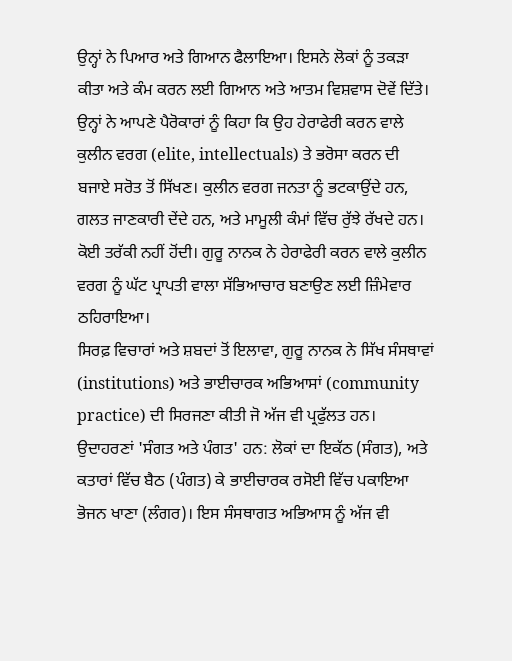ਉਨ੍ਹਾਂ ਨੇ ਪਿਆਰ ਅਤੇ ਗਿਆਨ ਫੈਲਾਇਆ। ਇਸਨੇ ਲੋਕਾਂ ਨੂੰ ਤਕੜਾ ਕੀਤਾ ਅਤੇ ਕੰਮ ਕਰਨ ਲਈ ਗਿਆਨ ਅਤੇ ਆਤਮ ਵਿਸ਼ਵਾਸ ਦੋਵੇਂ ਦਿੱਤੇ।
ਉਨ੍ਹਾਂ ਨੇ ਆਪਣੇ ਪੈਰੋਕਾਰਾਂ ਨੂੰ ਕਿਹਾ ਕਿ ਉਹ ਹੇਰਾਫੇਰੀ ਕਰਨ ਵਾਲੇ ਕੁਲੀਨ ਵਰਗ (elite, intellectuals) ਤੇ ਭਰੋਸਾ ਕਰਨ ਦੀ ਬਜਾਏ ਸਰੋਤ ਤੋਂ ਸਿੱਖਣ। ਕੁਲੀਨ ਵਰਗ ਜਨਤਾ ਨੂੰ ਭਟਕਾਉਂਦੇ ਹਨ, ਗਲਤ ਜਾਣਕਾਰੀ ਦੇਂਦੇ ਹਨ, ਅਤੇ ਮਾਮੂਲੀ ਕੰਮਾਂ ਵਿੱਚ ਰੁੱਝੇ ਰੱਖਦੇ ਹਨ। ਕੋਈ ਤਰੱਕੀ ਨਹੀਂ ਹੋਂਦੀ। ਗੁਰੂ ਨਾਨਕ ਨੇ ਹੇਰਾਫੇਰੀ ਕਰਨ ਵਾਲੇ ਕੁਲੀਨ ਵਰਗ ਨੂੰ ਘੱਟ ਪ੍ਰਾਪਤੀ ਵਾਲਾ ਸੱਭਿਆਚਾਰ ਬਣਾਉਣ ਲਈ ਜ਼ਿੰਮੇਵਾਰ ਠਹਿਰਾਇਆ।
ਸਿਰਫ਼ ਵਿਚਾਰਾਂ ਅਤੇ ਸ਼ਬਦਾਂ ਤੋਂ ਇਲਾਵਾ, ਗੁਰੂ ਨਾਨਕ ਨੇ ਸਿੱਖ ਸੰਸਥਾਵਾਂ (institutions) ਅਤੇ ਭਾਈਚਾਰਕ ਅਭਿਆਸਾਂ (community practice) ਦੀ ਸਿਰਜਣਾ ਕੀਤੀ ਜੋ ਅੱਜ ਵੀ ਪ੍ਰਫੁੱਲਤ ਹਨ। ਉਦਾਹਰਣਾਂ 'ਸੰਗਤ ਅਤੇ ਪੰਗਤ' ਹਨ: ਲੋਕਾਂ ਦਾ ਇਕੱਠ (ਸੰਗਤ), ਅਤੇ ਕਤਾਰਾਂ ਵਿੱਚ ਬੈਠ (ਪੰਗਤ) ਕੇ ਭਾਈਚਾਰਕ ਰਸੋਈ ਵਿੱਚ ਪਕਾਇਆ ਭੋਜਨ ਖਾਣਾ (ਲੰਗਰ)। ਇਸ ਸੰਸਥਾਗਤ ਅਭਿਆਸ ਨੂੰ ਅੱਜ ਵੀ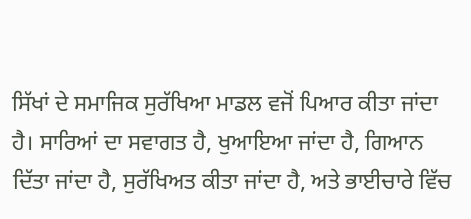ਸਿੱਖਾਂ ਦੇ ਸਮਾਜਿਕ ਸੁਰੱਖਿਆ ਮਾਡਲ ਵਜੋਂ ਪਿਆਰ ਕੀਤਾ ਜਾਂਦਾ ਹੈ। ਸਾਰਿਆਂ ਦਾ ਸਵਾਗਤ ਹੈ, ਖੁਆਇਆ ਜਾਂਦਾ ਹੈ, ਗਿਆਨ ਦਿੱਤਾ ਜਾਂਦਾ ਹੈ, ਸੁਰੱਖਿਅਤ ਕੀਤਾ ਜਾਂਦਾ ਹੈ, ਅਤੇ ਭਾਈਚਾਰੇ ਵਿੱਚ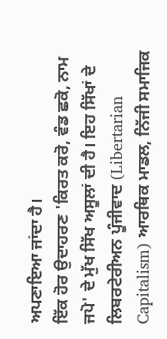ਅਪਣਾਇਆ ਜਾਂਦਾ ਹੈ।
ਇੱਕ ਹੋਰ ਉਦਾਹਰਣ 'ਕਿਰਤ ਕਰੋ, ਵੰਡ ਛਕੋ, ਨਾਮ ਜਪੋ' ਦੇ ਮੁੱਖ ਸਿੱਖ ਅਸੂਲਾਂ ਦੀ ਹੈ। ਇਹ ਸਿੱਖਾਂ ਦੇ ਲਿਬਰਟੇਰੀਅਨ ਪੂੰਜੀਵਾਦ (Libertarian Capitalism) ਆਰਥਿਕ ਮਾਡਲ, ਨਿੱਜੀ ਸਮਾਜਿਕ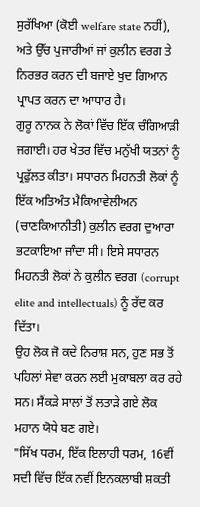ਸੁਰੱਖਿਆ (ਕੋਈ welfare state ਨਹੀਂ), ਅਤੇ ਉੱਚ ਪੁਜਾਰੀਆਂ ਜਾਂ ਕੁਲੀਨ ਵਰਗ ਤੇ ਨਿਰਭਰ ਕਰਨ ਦੀ ਬਜਾਏ ਖੁਦ ਗਿਆਨ ਪ੍ਰਾਪਤ ਕਰਨ ਦਾ ਆਧਾਰ ਹੈ।
ਗੁਰੂ ਨਾਨਕ ਨੇ ਲੋਕਾਂ ਵਿੱਚ ਇੱਕ ਚੰਗਿਆੜੀ ਜਗਾਈ। ਹਰ ਖੇਤਰ ਵਿੱਚ ਮਨੁੱਖੀ ਯਤਨਾਂ ਨੂੰ ਪ੍ਰਫੁੱਲਤ ਕੀਤਾ। ਸਧਾਰਨ ਮਿਹਨਤੀ ਲੋਕਾਂ ਨੂੰ ਇੱਕ ਅਤਿਅੰਤ ਮੈਕਿਆਵੇਲੀਅਨ (ਚਾਣਕਿਆਨੀਤੀ) ਕੁਲੀਨ ਵਰਗ ਦੁਆਰਾ ਭਟਕਾਇਆ ਜਾੰਦਾ ਸੀ। ਇਸੇ ਸਧਾਰਨ ਮਿਹਨਤੀ ਲੋਕਾਂ ਨੇ ਕੁਲੀਨ ਵਰਗ (corrupt elite and intellectuals) ਨੂੰ ਰੱਦ ਕਰ ਦਿੱਤਾ।
ਉਹ ਲੋਕ ਜੋ ਕਦੇ ਨਿਰਾਸ਼ ਸਨ, ਹੁਣ ਸਭ ਤੋਂ ਪਹਿਲਾਂ ਸੇਵਾ ਕਰਨ ਲਈ ਮੁਕਾਬਲਾ ਕਰ ਰਹੇ ਸਨ। ਸੈਂਕੜੇ ਸਾਲਾਂ ਤੋਂ ਲਤਾੜੇ ਗਏ ਲੋਕ ਮਹਾਨ ਯੋਧੇ ਬਣ ਗਏ।
"ਸਿੱਖ ਧਰਮ, ਇੱਕ ਇਲਾਹੀ ਧਰਮ, 16ਵੀਂ ਸਦੀ ਵਿੱਚ ਇੱਕ ਨਵੀਂ ਇਨਕਲਾਬੀ ਸ਼ਕਤੀ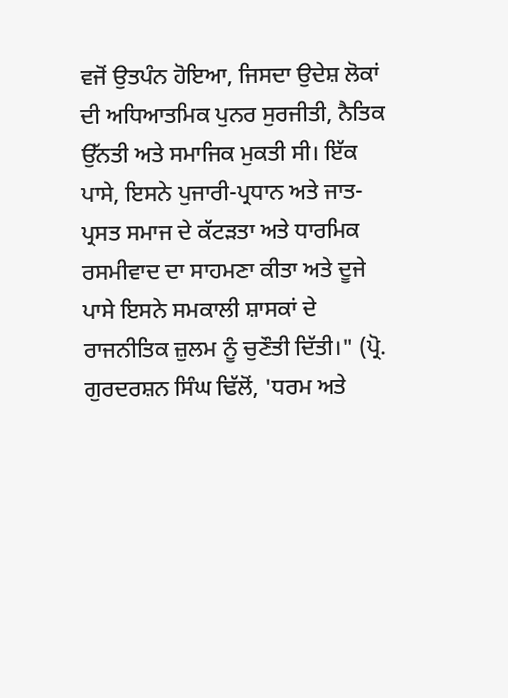ਵਜੋਂ ਉਤਪੰਨ ਹੋਇਆ, ਜਿਸਦਾ ਉਦੇਸ਼ ਲੋਕਾਂ ਦੀ ਅਧਿਆਤਮਿਕ ਪੁਨਰ ਸੁਰਜੀਤੀ, ਨੈਤਿਕ ਉੱਨਤੀ ਅਤੇ ਸਮਾਜਿਕ ਮੁਕਤੀ ਸੀ। ਇੱਕ ਪਾਸੇ, ਇਸਨੇ ਪੁਜਾਰੀ-ਪ੍ਰਧਾਨ ਅਤੇ ਜਾਤ-ਪ੍ਰਸਤ ਸਮਾਜ ਦੇ ਕੱਟੜਤਾ ਅਤੇ ਧਾਰਮਿਕ ਰਸਮੀਵਾਦ ਦਾ ਸਾਹਮਣਾ ਕੀਤਾ ਅਤੇ ਦੂਜੇ ਪਾਸੇ ਇਸਨੇ ਸਮਕਾਲੀ ਸ਼ਾਸਕਾਂ ਦੇ ਰਾਜਨੀਤਿਕ ਜ਼ੁਲਮ ਨੂੰ ਚੁਣੌਤੀ ਦਿੱਤੀ।" (ਪ੍ਰੋ. ਗੁਰਦਰਸ਼ਨ ਸਿੰਘ ਢਿੱਲੋਂ, 'ਧਰਮ ਅਤੇ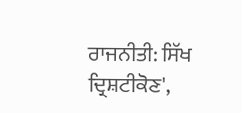ਰਾਜਨੀਤੀ: ਸਿੱਖ ਦ੍ਰਿਸ਼ਟੀਕੋਣ',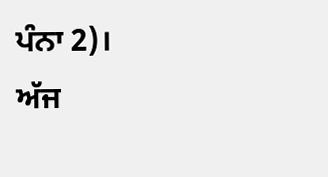ਪੰਨਾ 2)।
ਅੱਜ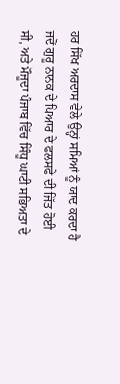ਹਰ ਸਿੱਖ ਅਰਦਾਸ ਵੇਲੇ ਉਨ੍ਹਾਂ ਸਮਿਆਂ ਨੂੰ ਯਾਦ ਕਰਦਾ ਹੈ ਜਦੋਂ ਗੁਰੂ ਨਾਨਕ ਦੇ ਪਿਆਰ ਦੇ ਫਲਸਫੇ ਦੀ ਜਿੱਤ ਹੋਈ ਸੀ, ਅਤੇ ਮੌਜੂਦਾ ਪੰਜਾਬ ਵਿੱਚ ਸਿੰਧੂ ਘਾਟੀ ਸਭਿਅਤਾ ਦੇ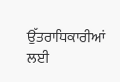ਉੱਤਰਾਧਿਕਾਰੀਆਂ ਲਈ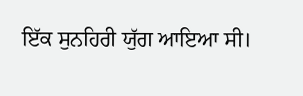ਇੱਕ ਸੁਨਹਿਰੀ ਯੁੱਗ ਆਇਆ ਸੀ।